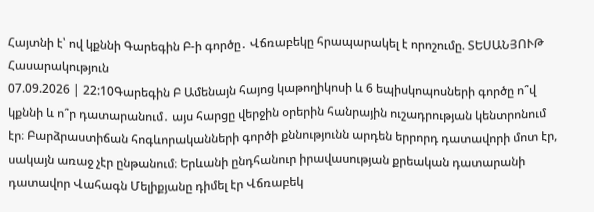Հայտնի է՝ ով կքննի Գարեգին Բ-ի գործը․ Վճռաբեկը հրապարակել է որոշումը. ՏԵՍԱՆՅՈՒԹ
Հասարակություն
07.09.2026 | 22:10Գարեգին Բ Ամենայն հայոց կաթողիկոսի և 6 եպիսկոպոսների գործը ո՞վ կքննի և ո՞ր դատարանում․ այս հարցը վերջին օրերին հանրային ուշադրության կենտրոնում էր։ Բարձրաստիճան հոգևորականների գործի քննությունն արդեն երրորդ դատավորի մոտ էր, սակայն առաջ չէր ընթանում։ Երևանի ընդհանուր իրավասության քրեական դատարանի դատավոր Վահագն Մելիքյանը դիմել էր Վճռաբեկ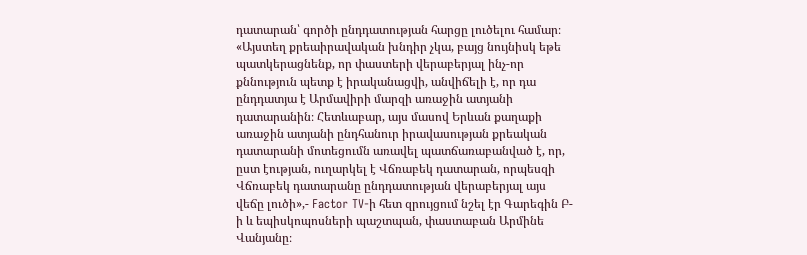դատարան՝ գործի ընդդատության հարցը լուծելու համար։
«Այստեղ քրեաիրավական խնդիր չկա, բայց նույնիսկ եթե պատկերացնենք, որ փաստերի վերաբերյալ ինչ-որ քննություն պետք է իրականացվի, անվիճելի է, որ դա ընդդատյա է Արմավիրի մարզի առաջին ատյանի դատարանին։ Հետևաբար, այս մասով Երևան քաղաքի առաջին ատյանի ընդհանուր իրավասության քրեական դատարանի մոտեցումն առավել պատճառաբանված է, որ, ըստ էության, ուղարկել է Վճռաբեկ դատարան, որպեսզի Վճռաբեկ դատարանը ընդդատության վերաբերյալ այս վեճը լուծի»,- Factor TV-ի հետ զրույցում նշել էր Գարեգին Բ-ի և եպիսկոպոսների պաշտպան, փաստաբան Արմինե Վանյանը։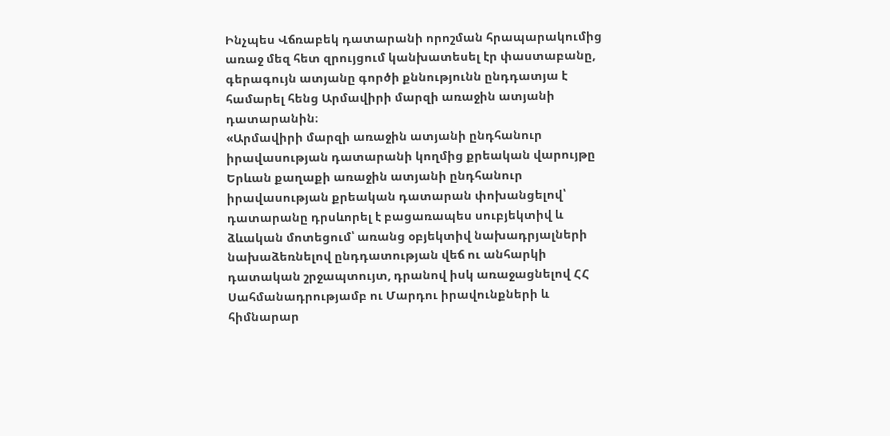Ինչպես Վճռաբեկ դատարանի որոշման հրապարակումից առաջ մեզ հետ զրույցում կանխատեսել էր փաստաբանը, գերագույն ատյանը գործի քննությունն ընդդատյա է համարել հենց Արմավիրի մարզի առաջին ատյանի դատարանին։
«Արմավիրի մարզի առաջին ատյանի ընդհանուր իրավասության դատարանի կողմից քրեական վարույթը Երևան քաղաքի առաջին ատյանի ընդհանուր իրավասության քրեական դատարան փոխանցելով՝ դատարանը դրսևորել է բացառապես սուբյեկտիվ և ձևական մոտեցում՝ առանց օբյեկտիվ նախադրյալների նախաձեռնելով ընդդատության վեճ ու անհարկի դատական շրջապտույտ, դրանով իսկ առաջացնելով ՀՀ Սահմանադրությամբ ու Մարդու իրավունքների և հիմնարար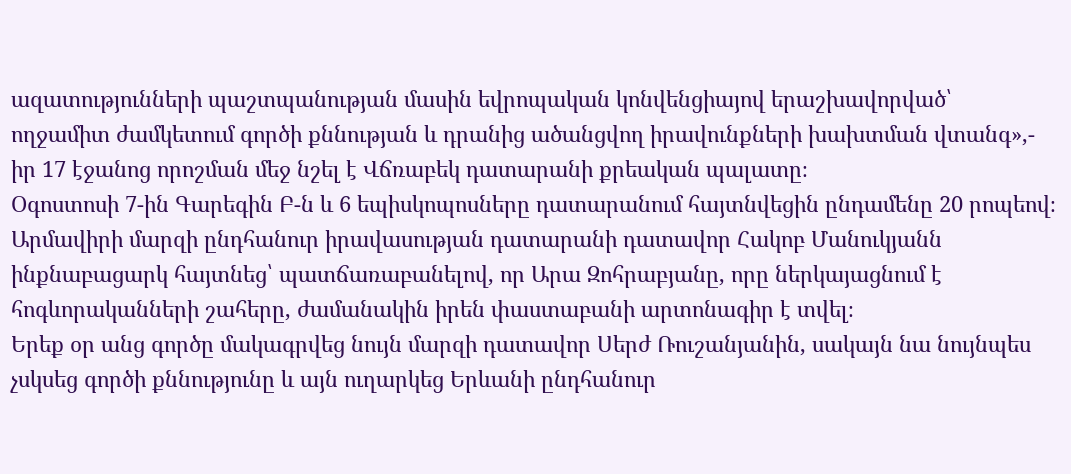ազատությունների պաշտպանության մասին եվրոպական կոնվենցիայով երաշխավորված՝ ողջամիտ ժամկետում գործի քննության և դրանից ածանցվող իրավունքների խախտման վտանգ»,- իր 17 էջանոց որոշման մեջ նշել է Վճռաբեկ դատարանի քրեական պալատը։
Օգոստոսի 7-ին Գարեգին Բ-ն և 6 եպիսկոպոսները դատարանում հայտնվեցին ընդամենը 20 րոպեով։ Արմավիրի մարզի ընդհանուր իրավասության դատարանի դատավոր Հակոբ Մանուկյանն ինքնաբացարկ հայտնեց՝ պատճառաբանելով, որ Արա Զոհրաբյանը, որը ներկայացնում է հոգևորականների շահերը, ժամանակին իրեն փաստաբանի արտոնագիր է տվել։
Երեք օր անց գործը մակագրվեց նույն մարզի դատավոր Սերժ Ռուշանյանին, սակայն նա նույնպես չսկսեց գործի քննությունը և այն ուղարկեց Երևանի ընդհանուր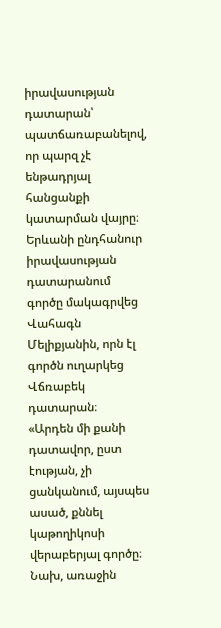իրավասության դատարան՝ պատճառաբանելով, որ պարզ չէ ենթադրյալ հանցանքի կատարման վայրը։
Երևանի ընդհանուր իրավասության դատարանում գործը մակագրվեց Վահագն Մելիքյանին, որն էլ գործն ուղարկեց Վճռաբեկ դատարան։
«Արդեն մի քանի դատավոր, ըստ էության, չի ցանկանում, այսպես ասած, քննել կաթողիկոսի վերաբերյալ գործը։ Նախ, առաջին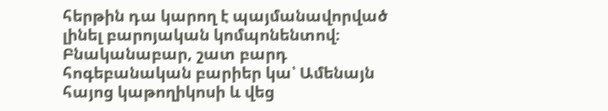հերթին դա կարող է պայմանավորված լինել բարոյական կոմպոնենտով։ Բնականաբար, շատ բարդ հոգեբանական բարիեր կա՝ Ամենայն հայոց կաթողիկոսի և վեց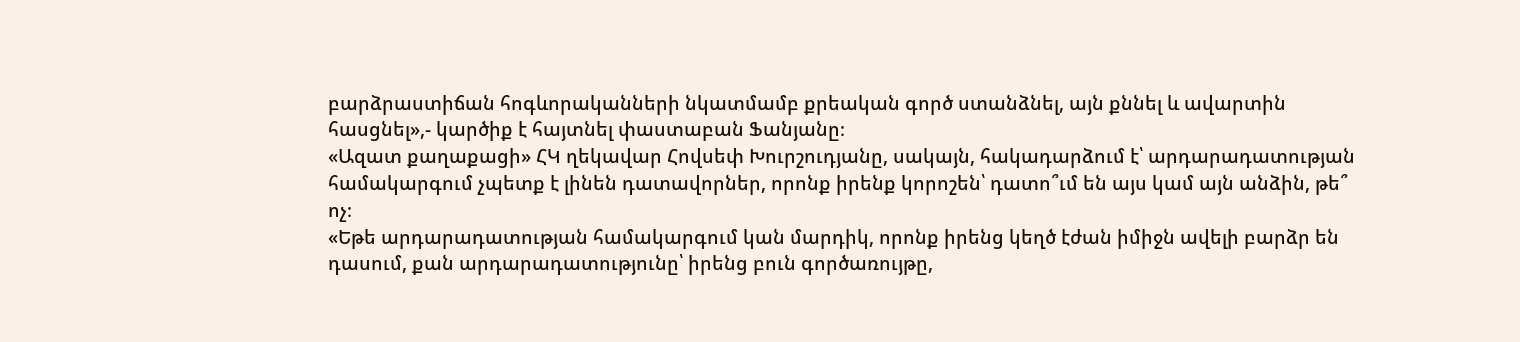բարձրաստիճան հոգևորականների նկատմամբ քրեական գործ ստանձնել, այն քննել և ավարտին հասցնել»,- կարծիք է հայտնել փաստաբան Ֆանյանը։
«Ազատ քաղաքացի» ՀԿ ղեկավար Հովսեփ Խուրշուդյանը, սակայն, հակադարձում է՝ արդարադատության համակարգում չպետք է լինեն դատավորներ, որոնք իրենք կորոշեն՝ դատո՞ւմ են այս կամ այն անձին, թե՞ ոչ։
«Եթե արդարադատության համակարգում կան մարդիկ, որոնք իրենց կեղծ էժան իմիջն ավելի բարձր են դասում, քան արդարադատությունը՝ իրենց բուն գործառույթը,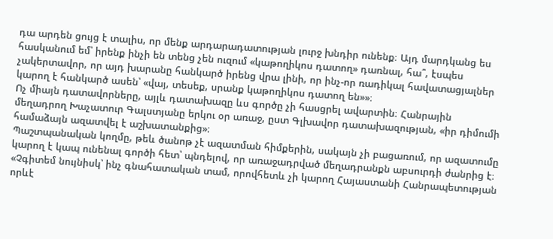դա արդեն ցույց է տալիս, որ մենք արդարադատության լուրջ խնդիր ունենք։ Այդ մարդկանց ես հասկանում եմ՝ իրենք ինչի են տենց չեն ուզում «կաթողիկոս դատող» դառնալ, հա՞, էսպես չակերտավոր, որ այդ խարանը հանկարծ իրենց վրա լինի, որ ինչ-որ ռադիկալ հավատացյալներ կարող է հանկարծ ասեն՝ «վայ, տեսեք, սրանք կաթողիկոս դատող են»»։
Ոչ միայն դատավորները, այլև դատախազը ևս գործը չի հասցրել ավարտին։ Հանրային մեղադրող Խաչատուր Գալստյանը երկու օր առաջ, ըստ Գլխավոր դատախազության, «իր դիմումի համաձայն ազատվել է աշխատանքից»։
Պաշտպանական կողմը, թեև ծանոթ չէ ազատման հիմքերին, սակայն չի բացառում, որ ազատումը կարող է կապ ունենալ գործի հետ՝ պնդելով, որ առաջադրված մեղադրանքն աբսուրդի ժանրից է։
«Չգիտեմ նույնիսկ՝ ինչ գնահատական տամ, որովհետև չի կարող Հայաստանի Հանրապետության որևէ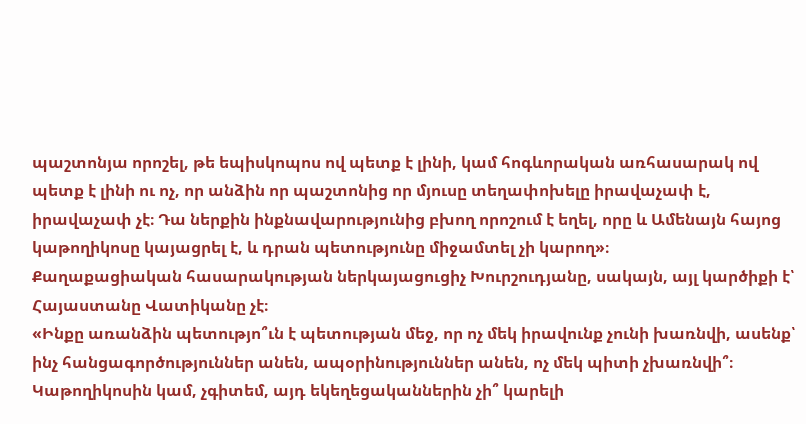պաշտոնյա որոշել, թե եպիսկոպոս ով պետք է լինի, կամ հոգևորական առհասարակ ով պետք է լինի ու ոչ, որ անձին որ պաշտոնից որ մյուսը տեղափոխելը իրավաչափ է, իրավաչափ չէ։ Դա ներքին ինքնավարությունից բխող որոշում է եղել, որը և Ամենայն հայոց կաթողիկոսը կայացրել է, և դրան պետությունը միջամտել չի կարող»։
Քաղաքացիական հասարակության ներկայացուցիչ Խուրշուդյանը, սակայն, այլ կարծիքի է՝ Հայաստանը Վատիկանը չէ։
«Ինքը առանձին պետությո՞ւն է պետության մեջ, որ ոչ մեկ իրավունք չունի խառնվի, ասենք՝ ինչ հանցագործություններ անեն, ապօրինություններ անեն, ոչ մեկ պիտի չխառնվի՞։ Կաթողիկոսին կամ, չգիտեմ, այդ եկեղեցականներին չի՞ կարելի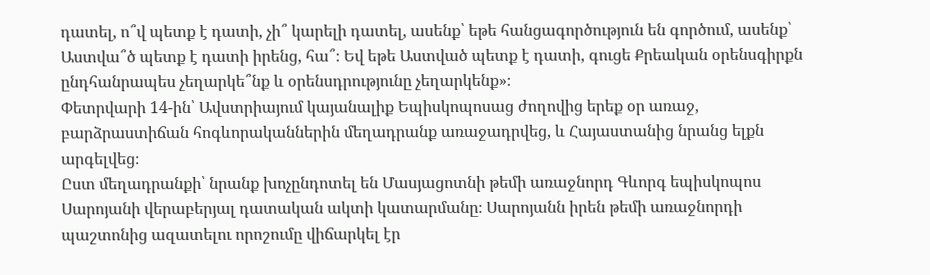դատել, ո՞վ պետք է դատի, չի՞ կարելի դատել, ասենք՝ եթե հանցագործություն են գործում, ասենք՝ Աստվա՞ծ պետք է դատի իրենց, հա՞։ Եվ եթե Աստված պետք է դատի, գուցե Քրեական օրենսգիրքն ընդհանրապես չեղարկե՞նք և օրենսդրությունը չեղարկենք»։
Փետրվարի 14-ին՝ Ավստրիայում կայանալիք Եպիսկոպոսաց ժողովից երեք օր առաջ, բարձրաստիճան հոգևորականներին մեղադրանք առաջադրվեց, և Հայաստանից նրանց ելքն արգելվեց։
Ըստ մեղադրանքի՝ նրանք խոչընդոտել են Մասյացոտնի թեմի առաջնորդ Գևորգ եպիսկոպոս Սարոյանի վերաբերյալ դատական ակտի կատարմանը։ Սարոյանն իրեն թեմի առաջնորդի պաշտոնից ազատելու որոշումը վիճարկել էր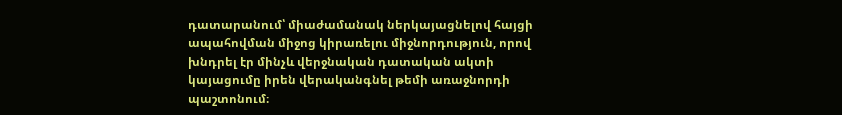դատարանում՝ միաժամանակ ներկայացնելով հայցի ապահովման միջոց կիրառելու միջնորդություն, որով խնդրել էր մինչև վերջնական դատական ակտի կայացումը իրեն վերականգնել թեմի առաջնորդի պաշտոնում։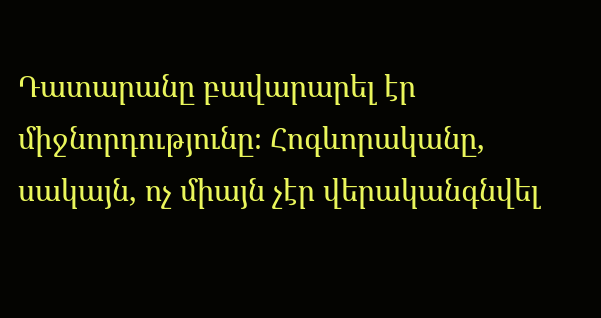Դատարանը բավարարել էր միջնորդությունը։ Հոգևորականը, սակայն, ոչ միայն չէր վերականգնվել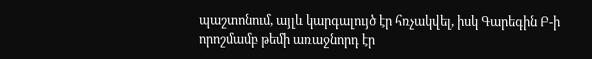պաշտոնում, այլև կարգալույծ էր հռչակվել, իսկ Գարեգին Բ-ի որոշմամբ թեմի առաջնորդ էր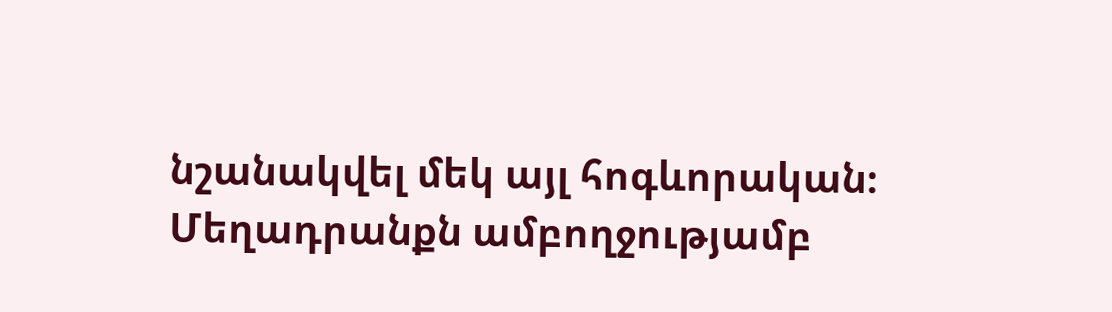նշանակվել մեկ այլ հոգևորական։
Մեղադրանքն ամբողջությամբ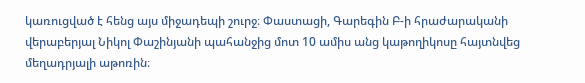կառուցված է հենց այս միջադեպի շուրջ։ Փաստացի, Գարեգին Բ-ի հրաժարականի վերաբերյալ Նիկոլ Փաշինյանի պահանջից մոտ 10 ամիս անց կաթողիկոսը հայտնվեց մեղադրյալի աթոռին։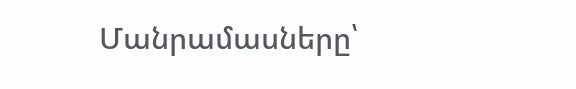Մանրամասները՝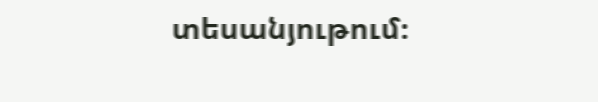տեսանյութում։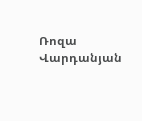Ռոզա Վարդանյան